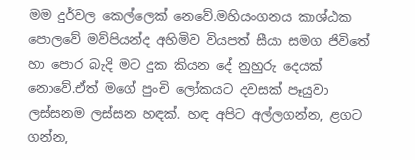මම දුර්වල කෙල්ලෙක් නෙවේ.මහියංගනය කාශ්ඨක පොලවේ මව්පියන්ද අහිමිව වියපත් සීයා සමග ජිවිතේ හා පොර බැදි මට දුක කියන දේ නුහුරු දෙයක් නොවේ.ඒත් මගේ පුංචි ලෝකයට දවසක් පෑයුවා ලස්සනම ලස්සන හඳක්. හඳ අපිට අල්ලගන්න, ළගට ගන්න,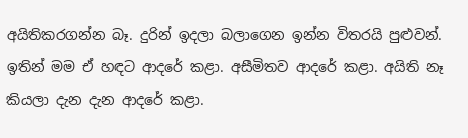අයිතිකරගන්න බෑ. දුරින් ඉදලා බලාගෙන ඉන්න විතරයි පුළුවන්. ඉතින් මම ඒ හඳට ආදරේ කළා. අසීමිතව ආදරේ කළා. අයිති නෑ කියලා දැන දැන ආදරේ කළා.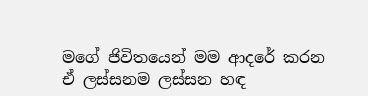මගේ ජිවිතයෙන් මම ආදරේ කරන ඒ ලස්සනම ලස්සන හඳ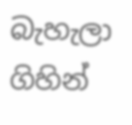බැහැලා ගිහින්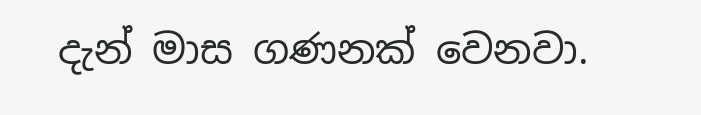දැන් මාස ගණනක් වෙනවා.